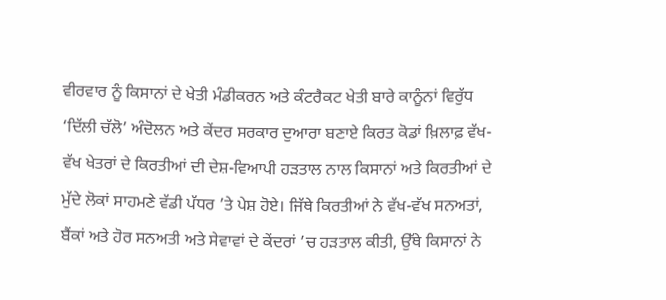ਵੀਰਵਾਰ ਨੂੰ ਕਿਸਾਨਾਂ ਦੇ ਖੇਤੀ ਮੰਡੀਕਰਨ ਅਤੇ ਕੰਟਰੈਕਟ ਖੇਤੀ ਬਾਰੇ ਕਾਨੂੰਨਾਂ ਵਿਰੁੱਧ ‘ਦਿੱਲੀ ਚੱਲੋ’ ਅੰਦੋਲਨ ਅਤੇ ਕੇਂਦਰ ਸਰਕਾਰ ਦੁਆਰਾ ਬਣਾਏ ਕਿਰਤ ਕੋਡਾਂ ਖ਼ਿਲਾਫ਼ ਵੱਖ-ਵੱਖ ਖੇਤਰਾਂ ਦੇ ਕਿਰਤੀਆਂ ਦੀ ਦੇਸ਼-ਵਿਆਪੀ ਹੜਤਾਲ ਨਾਲ ਕਿਸਾਨਾਂ ਅਤੇ ਕਿਰਤੀਆਂ ਦੇ ਮੁੱਦੇ ਲੋਕਾਂ ਸਾਹਮਣੇ ਵੱਡੀ ਪੱਧਰ ’ਤੇ ਪੇਸ਼ ਹੋਏ। ਜਿੱਥੇ ਕਿਰਤੀਆਂ ਨੇ ਵੱਖ-ਵੱਖ ਸਨਅਤਾਂ, ਬੈਂਕਾਂ ਅਤੇ ਹੋਰ ਸਨਅਤੀ ਅਤੇ ਸੇਵਾਵਾਂ ਦੇ ਕੇਂਦਰਾਂ ’ਚ ਹੜਤਾਲ ਕੀਤੀ, ਉੱਥੇ ਕਿਸਾਨਾਂ ਨੇ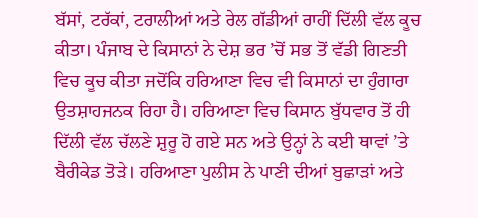ਬੱਸਾਂ, ਟਰੱਕਾਂ, ਟਰਾਲੀਆਂ ਅਤੇ ਰੇਲ ਗੱਡੀਆਂ ਰਾਹੀਂ ਦਿੱਲੀ ਵੱਲ ਕੂਚ ਕੀਤਾ। ਪੰਜਾਬ ਦੇ ਕਿਸਾਨਾਂ ਨੇ ਦੇਸ਼ ਭਰ ’ਚੋਂ ਸਭ ਤੋਂ ਵੱਡੀ ਗਿਣਤੀ ਵਿਚ ਕੂਚ ਕੀਤਾ ਜਦੋਂਕਿ ਹਰਿਆਣਾ ਵਿਚ ਵੀ ਕਿਸਾਨਾਂ ਦਾ ਹੁੰਗਾਰਾ ਉਤਸ਼ਾਹਜਨਕ ਰਿਹਾ ਹੈ। ਹਰਿਆਣਾ ਵਿਚ ਕਿਸਾਨ ਬੁੱਧਵਾਰ ਤੋਂ ਹੀ ਦਿੱਲੀ ਵੱਲ ਚੱਲਣੇ ਸ਼ੁਰੂ ਹੋ ਗਏ ਸਨ ਅਤੇ ਉਨ੍ਹਾਂ ਨੇ ਕਈ ਥਾਵਾਂ ’ਤੇ ਬੈਰੀਕੇਡ ਤੋੜੇ। ਹਰਿਆਣਾ ਪੁਲੀਸ ਨੇ ਪਾਣੀ ਦੀਆਂ ਬੁਛਾੜਾਂ ਅਤੇ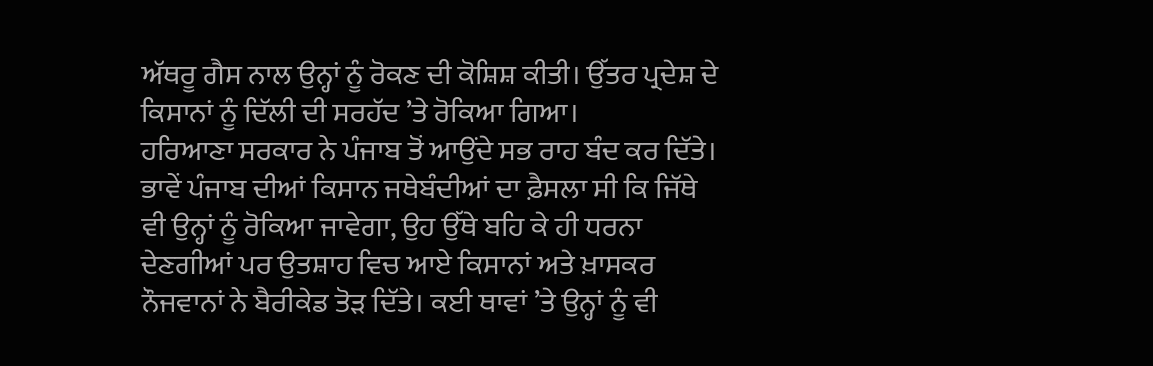ਅੱਥਰੂ ਗੈਸ ਨਾਲ ਉਨ੍ਹਾਂ ਨੂੰ ਰੋਕਣ ਦੀ ਕੋਸ਼ਿਸ਼ ਕੀਤੀ। ਉੱਤਰ ਪ੍ਰਦੇਸ਼ ਦੇ ਕਿਸਾਨਾਂ ਨੂੰ ਦਿੱਲੀ ਦੀ ਸਰਹੱਦ ’ਤੇ ਰੋਕਿਆ ਗਿਆ।
ਹਰਿਆਣਾ ਸਰਕਾਰ ਨੇ ਪੰਜਾਬ ਤੋਂ ਆਉਂਦੇ ਸਭ ਰਾਹ ਬੰਦ ਕਰ ਦਿੱਤੇ। ਭਾਵੇਂ ਪੰਜਾਬ ਦੀਆਂ ਕਿਸਾਨ ਜਥੇਬੰਦੀਆਂ ਦਾ ਫ਼ੈਸਲਾ ਸੀ ਕਿ ਜਿੱਥੇ ਵੀ ਉਨ੍ਹਾਂ ਨੂੰ ਰੋਕਿਆ ਜਾਵੇਗਾ, ਉਹ ਉੱਥੇ ਬਹਿ ਕੇ ਹੀ ਧਰਨਾ ਦੇਣਗੀਆਂ ਪਰ ਉਤਸ਼ਾਹ ਵਿਚ ਆਏ ਕਿਸਾਨਾਂ ਅਤੇ ਖ਼ਾਸਕਰ ਨੌਜਵਾਨਾਂ ਨੇ ਬੈਰੀਕੇਡ ਤੋੜ ਦਿੱਤੇ। ਕਈ ਥਾਵਾਂ ’ਤੇ ਉਨ੍ਹਾਂ ਨੂੰ ਵੀ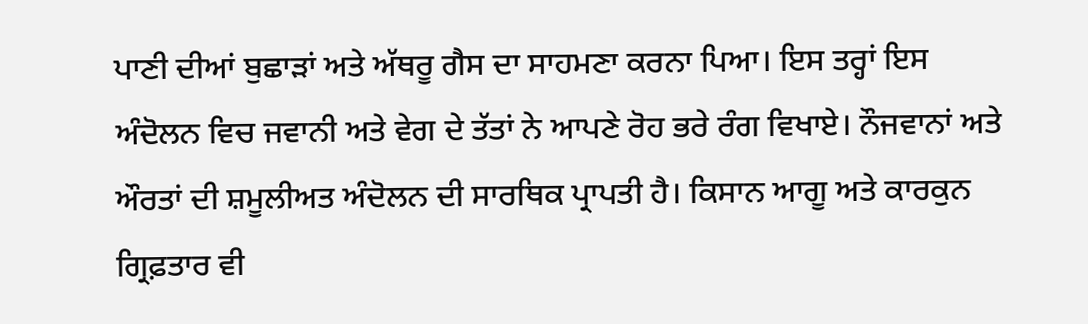ਪਾਣੀ ਦੀਆਂ ਬੁਛਾੜਾਂ ਅਤੇ ਅੱਥਰੂ ਗੈਸ ਦਾ ਸਾਹਮਣਾ ਕਰਨਾ ਪਿਆ। ਇਸ ਤਰ੍ਹਾਂ ਇਸ ਅੰਦੋਲਨ ਵਿਚ ਜਵਾਨੀ ਅਤੇ ਵੇਗ ਦੇ ਤੱਤਾਂ ਨੇ ਆਪਣੇ ਰੋਹ ਭਰੇ ਰੰਗ ਵਿਖਾਏ। ਨੌਜਵਾਨਾਂ ਅਤੇ ਔਰਤਾਂ ਦੀ ਸ਼ਮੂਲੀਅਤ ਅੰਦੋਲਨ ਦੀ ਸਾਰਥਿਕ ਪ੍ਰਾਪਤੀ ਹੈ। ਕਿਸਾਨ ਆਗੂ ਅਤੇ ਕਾਰਕੁਨ ਗ੍ਰਿਫ਼ਤਾਰ ਵੀ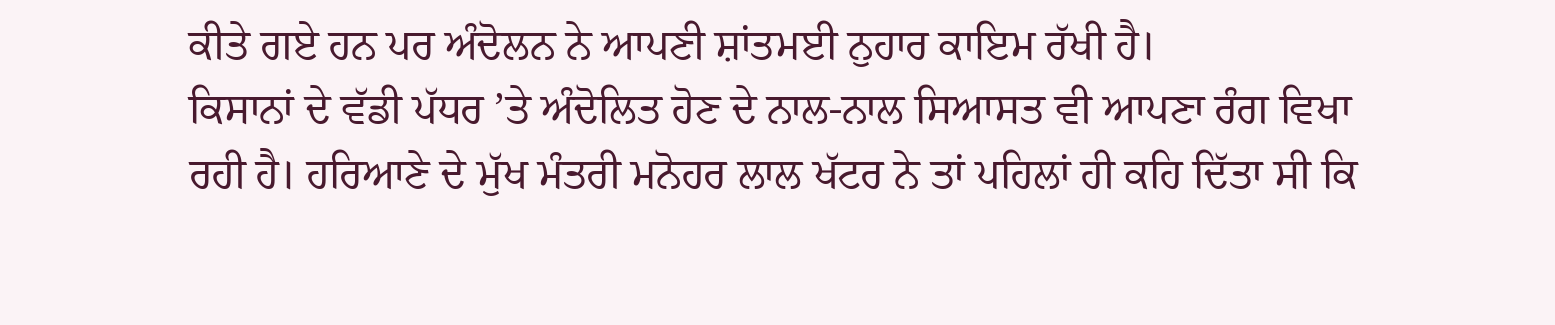ਕੀਤੇ ਗਏ ਹਨ ਪਰ ਅੰਦੋਲਨ ਨੇ ਆਪਣੀ ਸ਼ਾਂਤਮਈ ਨੁਹਾਰ ਕਾਇਮ ਰੱਖੀ ਹੈ।
ਕਿਸਾਨਾਂ ਦੇ ਵੱਡੀ ਪੱਧਰ ’ਤੇ ਅੰਦੋਲਿਤ ਹੋਣ ਦੇ ਨਾਲ-ਨਾਲ ਸਿਆਸਤ ਵੀ ਆਪਣਾ ਰੰਗ ਵਿਖਾ ਰਹੀ ਹੈ। ਹਰਿਆਣੇ ਦੇ ਮੁੱਖ ਮੰਤਰੀ ਮਨੋਹਰ ਲਾਲ ਖੱਟਰ ਨੇ ਤਾਂ ਪਹਿਲਾਂ ਹੀ ਕਹਿ ਦਿੱਤਾ ਸੀ ਕਿ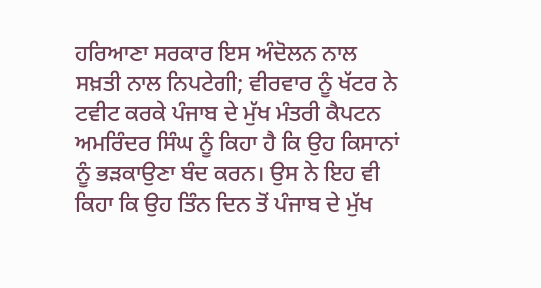ਹਰਿਆਣਾ ਸਰਕਾਰ ਇਸ ਅੰਦੋਲਨ ਨਾਲ ਸਖ਼ਤੀ ਨਾਲ ਨਿਪਟੇਗੀ; ਵੀਰਵਾਰ ਨੂੰ ਖੱਟਰ ਨੇ ਟਵੀਟ ਕਰਕੇ ਪੰਜਾਬ ਦੇ ਮੁੱਖ ਮੰਤਰੀ ਕੈਪਟਨ ਅਮਰਿੰਦਰ ਸਿੰਘ ਨੂੰ ਕਿਹਾ ਹੈ ਕਿ ਉਹ ਕਿਸਾਨਾਂ ਨੂੰ ਭੜਕਾਉਣਾ ਬੰਦ ਕਰਨ। ਉਸ ਨੇ ਇਹ ਵੀ ਕਿਹਾ ਕਿ ਉਹ ਤਿੰਨ ਦਿਨ ਤੋਂ ਪੰਜਾਬ ਦੇ ਮੁੱਖ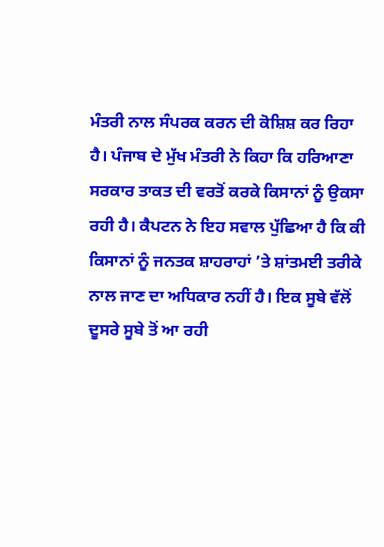ਮੰਤਰੀ ਨਾਲ ਸੰਪਰਕ ਕਰਨ ਦੀ ਕੋਸ਼ਿਸ਼ ਕਰ ਰਿਹਾ ਹੈ। ਪੰਜਾਬ ਦੇ ਮੁੱਖ ਮੰਤਰੀ ਨੇ ਕਿਹਾ ਕਿ ਹਰਿਆਣਾ ਸਰਕਾਰ ਤਾਕਤ ਦੀ ਵਰਤੋਂ ਕਰਕੇ ਕਿਸਾਨਾਂ ਨੂੰ ਉਕਸਾ ਰਹੀ ਹੈ। ਕੈਪਟਨ ਨੇ ਇਹ ਸਵਾਲ ਪੁੱਛਿਆ ਹੈ ਕਿ ਕੀ ਕਿਸਾਨਾਂ ਨੂੰ ਜਨਤਕ ਸ਼ਾਹਰਾਹਾਂ ’ਤੇ ਸ਼ਾਂਤਮਈ ਤਰੀਕੇ ਨਾਲ ਜਾਣ ਦਾ ਅਧਿਕਾਰ ਨਹੀਂ ਹੈ। ਇਕ ਸੂਬੇ ਵੱਲੋਂ ਦੂਸਰੇ ਸੂਬੇ ਤੋਂ ਆ ਰਹੀ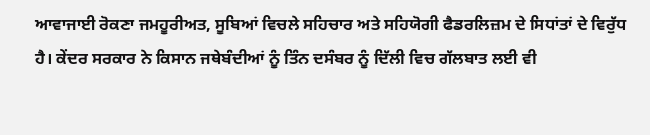ਆਵਾਜਾਈ ਰੋਕਣਾ ਜਮਹੂਰੀਅਤ, ਸੂਬਿਆਂ ਵਿਚਲੇ ਸਹਿਚਾਰ ਅਤੇ ਸਹਿਯੋਗੀ ਫੈਡਰਲਿਜ਼ਮ ਦੇ ਸਿਧਾਂਤਾਂ ਦੇ ਵਿਰੁੱਧ ਹੈ। ਕੇਂਦਰ ਸਰਕਾਰ ਨੇ ਕਿਸਾਨ ਜਥੇਬੰਦੀਆਂ ਨੂੰ ਤਿੰਨ ਦਸੰਬਰ ਨੂੰ ਦਿੱਲੀ ਵਿਚ ਗੱਲਬਾਤ ਲਈ ਵੀ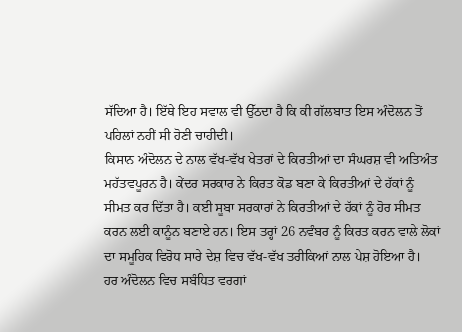ਸੱਦਿਆ ਹੈ। ਇੱਥੇ ਇਹ ਸਵਾਲ ਵੀ ਉੱਠਦਾ ਹੈ ਕਿ ਕੀ ਗੱਲਬਾਤ ਇਸ ਅੰਦੋਲਨ ਤੋਂ ਪਹਿਲਾਂ ਨਹੀਂ ਸੀ ਹੋਣੀ ਚਾਹੀਦੀ।
ਕਿਸਾਨ ਅੰਦੋਲਨ ਦੇ ਨਾਲ ਵੱਖ-ਵੱਖ ਖੇਤਰਾਂ ਦੇ ਕਿਰਤੀਆਂ ਦਾ ਸੰਘਰਸ਼ ਵੀ ਅਤਿਅੰਤ ਮਹੱਤਵਪੂਰਨ ਹੈ। ਕੇਂਦਰ ਸਰਕਾਰ ਨੇ ਕਿਰਤ ਕੋਡ ਬਣਾ ਕੇ ਕਿਰਤੀਆਂ ਦੇ ਹੱਕਾਂ ਨੂੰ ਸੀਮਤ ਕਰ ਦਿੱਤਾ ਹੈ। ਕਈ ਸੂਬਾ ਸਰਕਾਰਾਂ ਨੇ ਕਿਰਤੀਆਂ ਦੇ ਹੱਕਾਂ ਨੂੰ ਹੋਰ ਸੀਮਤ ਕਰਨ ਲਈ ਕਾਨੂੰਨ ਬਣਾਏ ਹਨ। ਇਸ ਤਰ੍ਹਾਂ 26 ਨਵੰਬਰ ਨੂੰ ਕਿਰਤ ਕਰਨ ਵਾਲੇ ਲੋਕਾਂ ਦਾ ਸਮੂਹਿਕ ਵਿਰੋਧ ਸਾਰੇ ਦੇਸ਼ ਵਿਚ ਵੱਖ-ਵੱਖ ਤਰੀਕਿਆਂ ਨਾਲ ਪੇਸ਼ ਹੋਇਆ ਹੈ।
ਹਰ ਅੰਦੋਲਨ ਵਿਚ ਸਬੰਧਿਤ ਵਰਗਾਂ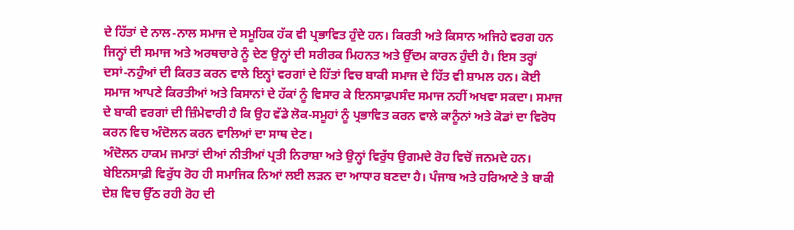ਦੇ ਹਿੱਤਾਂ ਦੇ ਨਾਲ-ਨਾਲ ਸਮਾਜ ਦੇ ਸਮੂਹਿਕ ਹੱਕ ਵੀ ਪ੍ਰਭਾਵਿਤ ਹੁੰਦੇ ਹਨ। ਕਿਰਤੀ ਅਤੇ ਕਿਸਾਨ ਅਜਿਹੇ ਵਰਗ ਹਨ ਜਿਨ੍ਹਾਂ ਦੀ ਸਮਾਜ ਅਤੇ ਅਰਥਚਾਰੇ ਨੂੰ ਦੇਣ ਉਨ੍ਹਾਂ ਦੀ ਸਰੀਰਕ ਮਿਹਨਤ ਅਤੇ ਉੱਦਮ ਕਾਰਨ ਹੁੰਦੀ ਹੈ। ਇਸ ਤਰ੍ਹਾਂ ਦਸਾਂ-ਨਹੁੰਆਂ ਦੀ ਕਿਰਤ ਕਰਨ ਵਾਲੇ ਇਨ੍ਹਾਂ ਵਰਗਾਂ ਦੇ ਹਿੱਤਾਂ ਵਿਚ ਬਾਕੀ ਸਮਾਜ ਦੇ ਹਿੱਤ ਵੀ ਸ਼ਾਮਲ ਹਨ। ਕੋਈ ਸਮਾਜ ਆਪਣੇ ਕਿਰਤੀਆਂ ਅਤੇ ਕਿਸਾਨਾਂ ਦੇ ਹੱਕਾਂ ਨੂੰ ਵਿਸਾਰ ਕੇ ਇਨਸਾਫ਼ਪਸੰਦ ਸਮਾਜ ਨਹੀਂ ਅਖਵਾ ਸਕਦਾ। ਸਮਾਜ ਦੇ ਬਾਕੀ ਵਰਗਾਂ ਦੀ ਜ਼ਿੰਮੇਵਾਰੀ ਹੈ ਕਿ ਉਹ ਵੱਡੇ ਲੋਕ-ਸਮੂਹਾਂ ਨੂੰ ਪ੍ਰਭਾਵਿਤ ਕਰਨ ਵਾਲੇ ਕਾਨੂੰਨਾਂ ਅਤੇ ਕੋਡਾਂ ਦਾ ਵਿਰੋਧ ਕਰਨ ਵਿਚ ਅੰਦੋਲਨ ਕਰਨ ਵਾਲਿਆਂ ਦਾ ਸਾਥ ਦੇਣ।
ਅੰਦੋਲਨ ਹਾਕਮ ਜਮਾਤਾਂ ਦੀਆਂ ਨੀਤੀਆਂ ਪ੍ਰਤੀ ਨਿਰਾਸ਼ਾ ਅਤੇ ਉਨ੍ਹਾਂ ਵਿਰੁੱਧ ਉਗਮਦੇ ਰੋਹ ਵਿਚੋਂ ਜਨਮਦੇ ਹਨ। ਬੇਇਨਸਾਫ਼ੀ ਵਿਰੁੱਧ ਰੋਹ ਹੀ ਸਮਾਜਿਕ ਨਿਆਂ ਲਈ ਲੜਨ ਦਾ ਆਧਾਰ ਬਣਦਾ ਹੈ। ਪੰਜਾਬ ਅਤੇ ਹਰਿਆਣੇ ਤੇ ਬਾਕੀ ਦੇਸ਼ ਵਿਚ ਉੱਠ ਰਹੀ ਰੋਹ ਦੀ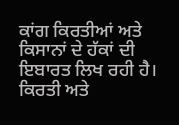ਕਾਂਗ ਕਿਰਤੀਆਂ ਅਤੇ ਕਿਸਾਨਾਂ ਦੇ ਹੱਕਾਂ ਦੀ ਇਬਾਰਤ ਲਿਖ ਰਹੀ ਹੈ। ਕਿਰਤੀ ਅਤੇ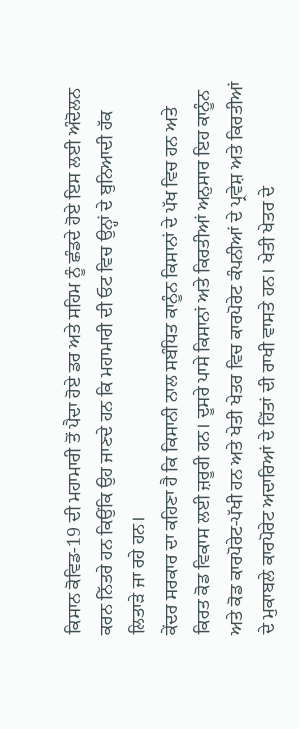ਕਿਸਾਨ ਕੋਵਿਡ-19 ਦੀ ਮਹਾਮਾਰੀ ਤੋਂ ਪੈਦਾ ਹੋਏ ਡਰ ਅਤੇ ਸਹਿਮ ਨੂੰ ਛੰਡਦੇ ਹੋਏ ਇਸ ਲਈ ਅੰਦੋਲਨ ਕਰਨ ਨਿੱਤਰੇ ਹਨ ਕਿਉਂਕਿ ਉਹ ਜਾਣਦੇ ਹਨ ਕਿ ਮਹਾਮਾਰੀ ਦੀ ਓਟ ਵਿਚ ਉਨ੍ਹਾਂ ਦੇ ਬੁਨਿਆਦੀ ਹੱਕ ਲਿਤਾੜੇ ਜਾ ਰਹੇ ਹਨ।
ਕੇਂਦਰ ਸਰਕਾਰ ਦਾ ਕਹਿਣਾ ਹੈ ਕਿ ਕਿਸਾਨੀ ਨਾਲ ਸਬੰਧਿਤ ਕਾਨੂੰਨ ਕਿਸਾਨਾਂ ਦੇ ਪੱਖ ਵਿਚ ਹਨ ਅਤੇ ਕਿਰਤ ਕੋਡ ਵਿਕਾਸ ਲਈ ਜ਼ਰੂਰੀ ਹਨ। ਦੂਸਰੇ ਪਾਸੇ ਕਿਸਾਨਾਂ ਅਤੇ ਕਿਰਤੀਆਂ ਅਨੁਸਾਰ ਇਹ ਕਾਨੂੰਨ ਅਤੇ ਕੋਡ ਕਾਰਪੋਰੇਟ-ਪੱਖੀ ਹਨ ਅਤੇ ਖੇਤੀ ਖੇਤਰ ਵਿਚ ਕਾਰਪੋਰੇਟ ਕੰਪਨੀਆਂ ਦੇ ਪ੍ਰਵੇਸ਼ ਅਤੇ ਕਿਰਤੀਆਂ ਦੇ ਮੁਕਾਬਲੇ ਕਾਰਪੋਰੇਟ ਅਦਾਰਿਆਂ ਦੇ ਹਿੱਤਾਂ ਦੀ ਰਾਖੀ ਵਾਸਤੇ ਹਨ। ਖੇਤੀ ਖੇਤਰ ਦੇ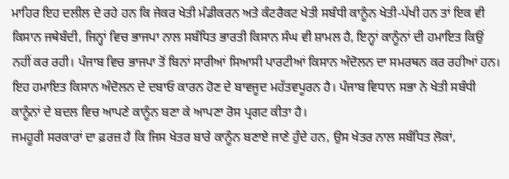ਮਾਹਿਰ ਇਹ ਦਲੀਲ ਦੇ ਰਹੇ ਹਨ ਕਿ ਜੇਕਰ ਖੇਤੀ ਮੰਡੀਕਰਨ ਅਤੇ ਕੰਟਰੈਕਟ ਖੇਤੀ ਸਬੰਧੀ ਕਾਨੂੰਨ ਖੇਤੀ-ਪੱਖੀ ਹਨ ਤਾਂ ਇਕ ਵੀ ਕਿਸਾਨ ਜਥੇਬੰਦੀ, ਜਿਨ੍ਹਾਂ ਵਿਚ ਭਾਜਪਾ ਨਾਲ ਸਬੰਧਿਤ ਭਾਰਤੀ ਕਿਸਾਨ ਸੰਘ ਵੀ ਸ਼ਾਮਲ ਹੈ, ਇਨ੍ਹਾਂ ਕਾਨੂੰਨਾਂ ਦੀ ਹਮਾਇਤ ਕਿਉਂ ਨਹੀਂ ਕਰ ਰਹੀ। ਪੰਜਾਬ ਵਿਚ ਭਾਜਪਾ ਤੋਂ ਬਿਨਾਂ ਸਾਰੀਆਂ ਸਿਆਸੀ ਪਾਰਟੀਆਂ ਕਿਸਾਨ ਅੰਦੋਲਨ ਦਾ ਸਮਰਥਨ ਕਰ ਰਹੀਆਂ ਹਨ। ਇਹ ਹਮਾਇਤ ਕਿਸਾਨ ਅੰਦੋਲਨ ਦੇ ਦਬਾਓ ਕਾਰਨ ਹੋਣ ਦੇ ਬਾਵਜੂਦ ਮਹੱਤਵਪੂਰਨ ਹੈ। ਪੰਜਾਬ ਵਿਧਾਨ ਸਭਾ ਨੇ ਖੇਤੀ ਸਬੰਧੀ ਕਾਨੂੰਨਾਂ ਦੇ ਬਦਲ ਵਿਚ ਆਪਣੇ ਕਾਨੂੰਨ ਬਣਾ ਕੇ ਆਪਣਾ ਰੋਸ ਪ੍ਰਗਟ ਕੀਤਾ ਹੈ।
ਜਮਹੂਰੀ ਸਰਕਾਰਾਂ ਦਾ ਫ਼ਰਜ਼ ਹੈ ਕਿ ਜਿਸ ਖੇਤਰ ਬਾਰੇ ਕਾਨੂੰਨ ਬਣਾਏ ਜਾਣੇ ਹੁੰਦੇ ਹਨ, ਉਸ ਖੇਤਰ ਨਾਲ ਸਬੰਧਿਤ ਲੋਕਾਂ,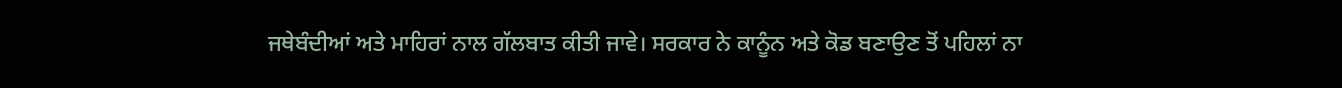ਜਥੇਬੰਦੀਆਂ ਅਤੇ ਮਾਹਿਰਾਂ ਨਾਲ ਗੱਲਬਾਤ ਕੀਤੀ ਜਾਵੇ। ਸਰਕਾਰ ਨੇ ਕਾਨੂੰਨ ਅਤੇ ਕੋਡ ਬਣਾਉਣ ਤੋਂ ਪਹਿਲਾਂ ਨਾ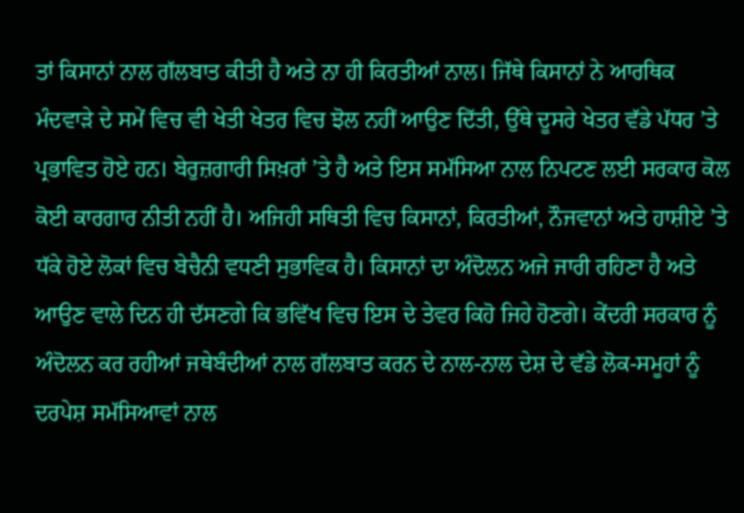ਤਾਂ ਕਿਸਾਨਾਂ ਨਾਲ ਗੱਲਬਾਤ ਕੀਤੀ ਹੈ ਅਤੇ ਨਾ ਹੀ ਕਿਰਤੀਆਂ ਨਾਲ। ਜਿੱਥੇ ਕਿਸਾਨਾਂ ਨੇ ਆਰਥਿਕ ਮੰਦਵਾੜੇ ਦੇ ਸਮੇਂ ਵਿਚ ਵੀ ਖੇਤੀ ਖੇਤਰ ਵਿਚ ਝੋਲ ਨਹੀਂ ਆਉਣ ਦਿੱਤੀ, ਉੱਥੇ ਦੂਸਰੇ ਖੇਤਰ ਵੱਡੇ ਪੱਧਰ ’ਤੇ ਪ੍ਰਭਾਵਿਤ ਹੋਏ ਹਨ। ਬੇਰੁਜ਼ਗਾਰੀ ਸਿਖ਼ਰਾਂ ’ਤੇ ਹੈ ਅਤੇ ਇਸ ਸਮੱਸਿਆ ਨਾਲ ਨਿਪਟਣ ਲਈ ਸਰਕਾਰ ਕੋਲ ਕੋਈ ਕਾਰਗਾਰ ਨੀਤੀ ਨਹੀਂ ਹੈ। ਅਜਿਹੀ ਸਥਿਤੀ ਵਿਚ ਕਿਸਾਨਾਂ, ਕਿਰਤੀਆਂ, ਨੌਜਵਾਨਾਂ ਅਤੇ ਹਾਸ਼ੀਏ ’ਤੇ ਧੱਕੇ ਹੋਏ ਲੋਕਾਂ ਵਿਚ ਬੇਚੈਨੀ ਵਧਣੀ ਸੁਭਾਵਿਕ ਹੈ। ਕਿਸਾਨਾਂ ਦਾ ਅੰਦੋਲਨ ਅਜੇ ਜਾਰੀ ਰਹਿਣਾ ਹੈ ਅਤੇ ਆਉਣ ਵਾਲੇ ਦਿਨ ਹੀ ਦੱਸਣਗੇ ਕਿ ਭਵਿੱਖ ਵਿਚ ਇਸ ਦੇ ਤੇਵਰ ਕਿਹੋ ਜਿਹੇ ਹੋਣਗੇ। ਕੇਂਦਰੀ ਸਰਕਾਰ ਨੂੰ ਅੰਦੋਲਨ ਕਰ ਰਹੀਆਂ ਜਥੇਬੰਦੀਆਂ ਨਾਲ ਗੱਲਬਾਤ ਕਰਨ ਦੇ ਨਾਲ-ਨਾਲ ਦੇਸ਼ ਦੇ ਵੱਡੇ ਲੋਕ-ਸਮੂਹਾਂ ਨੂੰ ਦਰਪੇਸ਼ ਸਮੱਸਿਆਵਾਂ ਨਾਲ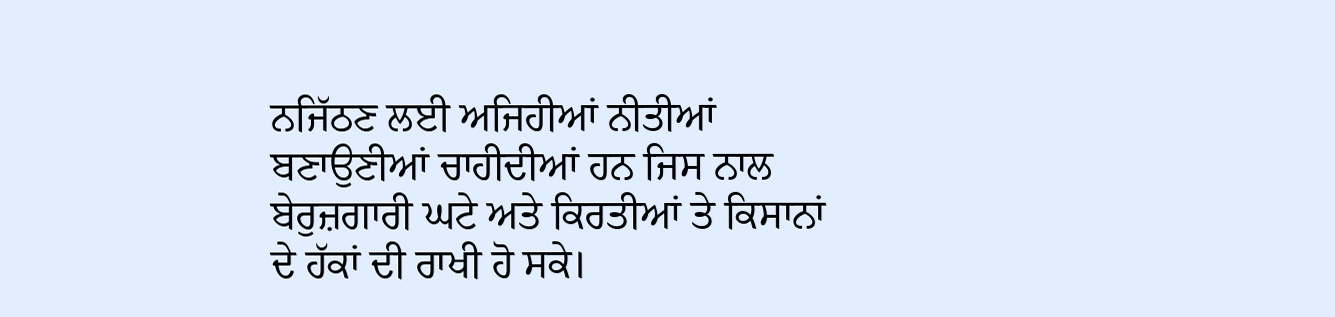ਨਜਿੱਠਣ ਲਈ ਅਜਿਹੀਆਂ ਨੀਤੀਆਂ ਬਣਾਉਣੀਆਂ ਚਾਹੀਦੀਆਂ ਹਨ ਜਿਸ ਨਾਲ ਬੇਰੁਜ਼ਗਾਰੀ ਘਟੇ ਅਤੇ ਕਿਰਤੀਆਂ ਤੇ ਕਿਸਾਨਾਂ ਦੇ ਹੱਕਾਂ ਦੀ ਰਾਖੀ ਹੋ ਸਕੇ।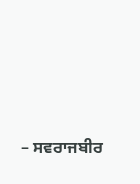– ਸਵਰਾਜਬੀਰ